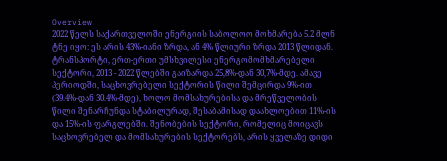Overview
2022 წელს საქართველოში ენერგიის საბოლოო მოხმარება 5.2 მლნ ტნე იყო: ეს არის 43%-იანი ზრდა, ან 4% წლიური ზრდა 2013 წლიდან. ტრანსპორტი, ერთ-ერთი უმსხვილესი ენერგომომხმარებელი სექტორი, 2013 - 2022 წლებში გაიზარდა 25,8%-დან 30,7%-მდე. ამავე პერიოდში, საცხოვრებელი სექტორის წილი შემცირდა 9%-ით (39.4%-დან 30.4%-მდე), ხოლო მომსახურებისა და მრეწველობის წილი შენარჩუნდა სტაბილურად, შესაბამისად დაახლოებით 11%-ის და 15%-ის ფარგლებში. შენობების სექტორი, რომელიც მოიცავს საცხოვრებელ და მომსახურების სექტორებს, არის ყველაზე დიდი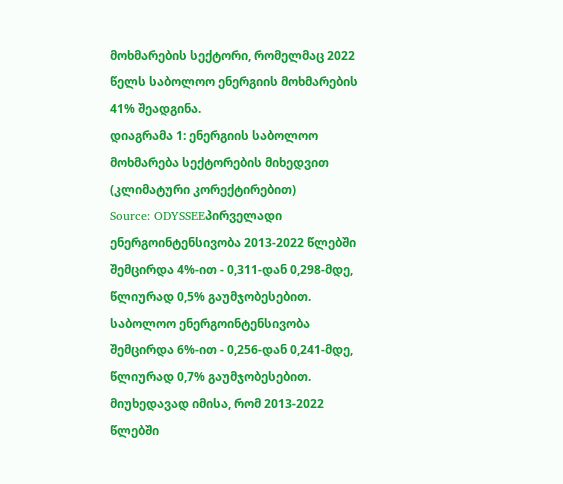მოხმარების სექტორი, რომელმაც 2022 წელს საბოლოო ენერგიის მოხმარების 41% შეადგინა.
დიაგრამა 1: ენერგიის საბოლოო მოხმარება სექტორების მიხედვით (კლიმატური კორექტირებით)
Source: ODYSSEEპირველადი ენერგოინტენსივობა 2013-2022 წლებში შემცირდა 4%-ით - 0,311-დან 0,298-მდე, წლიურად 0,5% გაუმჯობესებით. საბოლოო ენერგოინტენსივობა შემცირდა 6%-ით - 0,256-დან 0,241-მდე, წლიურად 0,7% გაუმჯობესებით.
მიუხედავად იმისა, რომ 2013-2022 წლებში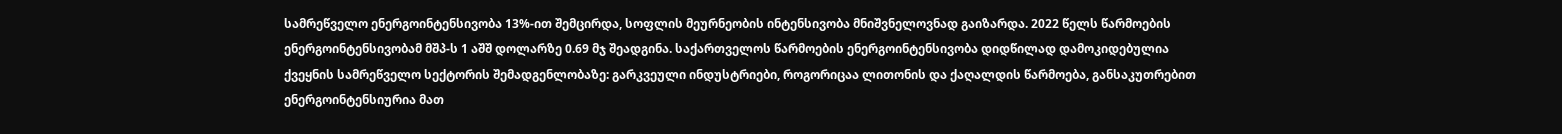სამრეწველო ენერგოინტენსივობა 13%-ით შემცირდა, სოფლის მეურნეობის ინტენსივობა მნიშვნელოვნად გაიზარდა. 2022 წელს წარმოების ენერგოინტენსივობამ მშპ-ს 1 აშშ დოლარზე 0.69 მჯ შეადგინა. საქართველოს წარმოების ენერგოინტენსივობა დიდწილად დამოკიდებულია ქვეყნის სამრეწველო სექტორის შემადგენლობაზე: გარკვეული ინდუსტრიები, როგორიცაა ლითონის და ქაღალდის წარმოება, განსაკუთრებით ენერგოინტენსიურია მათ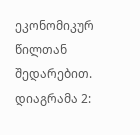ეკონომიკურ წილთან შედარებით.
დიაგრამა 2: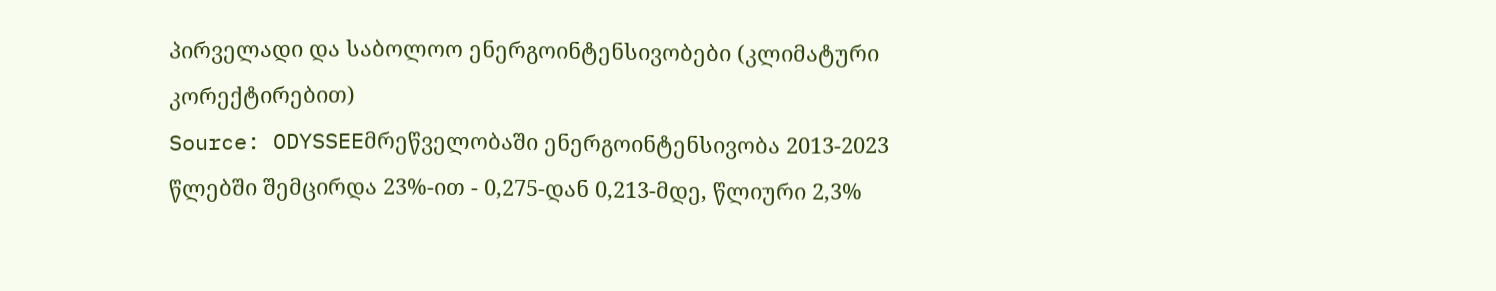პირველადი და საბოლოო ენერგოინტენსივობები (კლიმატური კორექტირებით)
Source: ODYSSEEმრეწველობაში ენერგოინტენსივობა 2013-2023 წლებში შემცირდა 23%-ით - 0,275-დან 0,213-მდე, წლიური 2,3%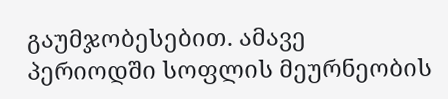გაუმჯობესებით. ამავე პერიოდში სოფლის მეურნეობის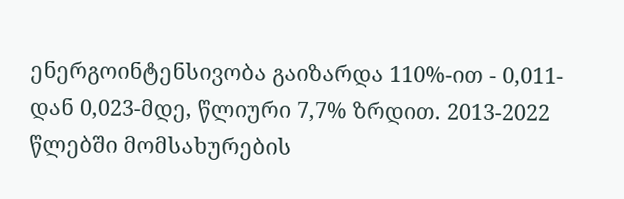ენერგოინტენსივობა გაიზარდა 110%-ით - 0,011-დან 0,023-მდე, წლიური 7,7% ზრდით. 2013-2022 წლებში მომსახურების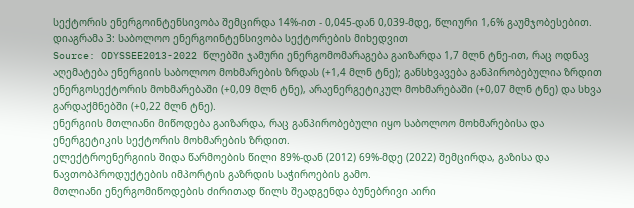სექტორის ენერგოინტენსივობა შემცირდა 14%-ით - 0,045-დან 0,039-მდე, წლიური 1,6% გაუმჯობესებით.
დიაგრამა 3: საბოლოო ენერგოინტენსივობა სექტორების მიხედვით
Source: ODYSSEE2013-2022 წლებში ჯამური ენერგომომარაგება გაიზარდა 1,7 მლნ ტნე-ით, რაც ოდნავ აღემატება ენერგიის საბოლოო მოხმარების ზრდას (+1,4 მლნ ტნე); განსხვავება განპირობებულია ზრდით ენერგოსექტორის მოხმარებაში (+0,09 მლნ ტნე), არაენერგეტიკულ მოხმარებაში (+0,07 მლნ ტნე) და სხვა გარდაქმნებში (+0,22 მლნ ტნე).
ენერგიის მთლიანი მიწოდება გაიზარდა, რაც განპირობებული იყო საბოლოო მოხმარებისა და ენერგეტიკის სექტორის მოხმარების ზრდით.
ელექტროენერგიის შიდა წარმოების წილი 89%-დან (2012) 69%-მდე (2022) შემცირდა, გაზისა და ნავთობპროდუქტების იმპორტის გაზრდის საჭიროების გამო.
მთლიანი ენერგომიწოდების ძირითად წილს შეადგენდა ბუნებრივი აირი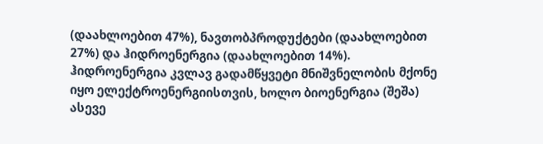(დაახლოებით 47%), ნავთობპროდუქტები (დაახლოებით 27%) და ჰიდროენერგია (დაახლოებით 14%).
ჰიდროენერგია კვლავ გადამწყვეტი მნიშვნელობის მქონე იყო ელექტროენერგიისთვის, ხოლო ბიოენერგია (შეშა) ასევე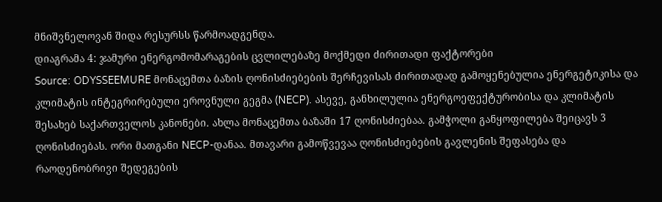მნიშვნელოვან შიდა რესურსს წარმოადგენდა.
დიაგრამა 4: ჯამური ენერგომომარაგების ცვლილებაზე მოქმედი ძირითადი ფაქტორები
Source: ODYSSEEMURE მონაცემთა ბაზის ღონისძიებების შერჩევისას ძირითადად გამოყენებულია ენერგეტიკისა და კლიმატის ინტეგრირებული ეროვნული გეგმა (NECP). ასევე, განხილულია ენერგოეფექტურობისა და კლიმატის შესახებ საქართველოს კანონები. ახლა მონაცემთა ბაზაში 17 ღონისძიებაა. გამჭოლი განყოფილება შეიცავს 3 ღონისძიებას. ორი მათგანი NECP-დანაა. მთავარი გამოწვევაა ღონისძიებების გავლენის შეფასება და რაოდენობრივი შედეგების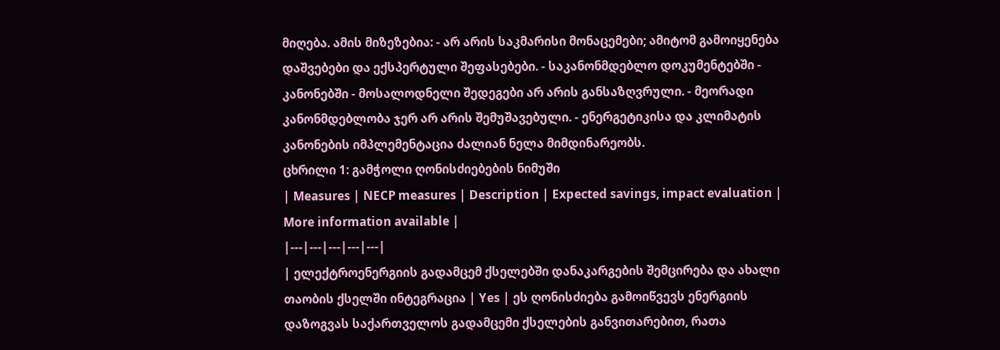მიღება. ამის მიზეზებია: - არ არის საკმარისი მონაცემები; ამიტომ გამოიყენება დაშვებები და ექსპერტული შეფასებები. - საკანონმდებლო დოკუმენტებში - კანონებში - მოსალოდნელი შედეგები არ არის განსაზღვრული. - მეორადი კანონმდებლობა ჯერ არ არის შემუშავებული. - ენერგეტიკისა და კლიმატის კანონების იმპლემენტაცია ძალიან ნელა მიმდინარეობს.
ცხრილი 1: გამჭოლი ღონისძიებების ნიმუში
| Measures | NECP measures | Description | Expected savings, impact evaluation | More information available |
|---|---|---|---|---|
| ელექტროენერგიის გადამცემ ქსელებში დანაკარგების შემცირება და ახალი თაობის ქსელში ინტეგრაცია | Yes | ეს ღონისძიება გამოიწვევს ენერგიის დაზოგვას საქართველოს გადამცემი ქსელების განვითარებით, რათა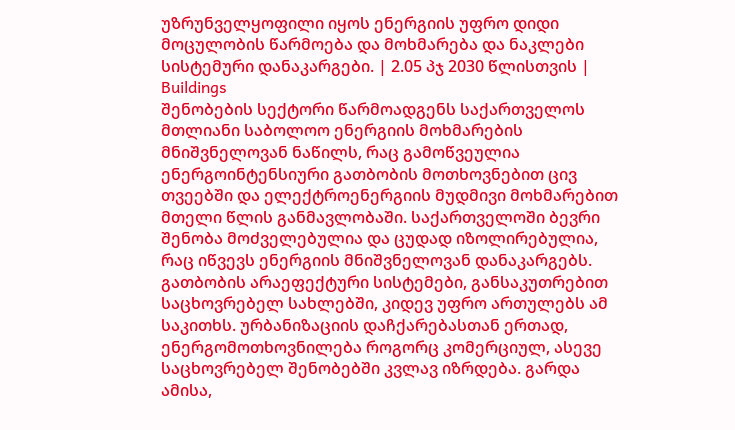უზრუნველყოფილი იყოს ენერგიის უფრო დიდი მოცულობის წარმოება და მოხმარება და ნაკლები სისტემური დანაკარგები. | 2.05 პჯ 2030 წლისთვის |
Buildings
შენობების სექტორი წარმოადგენს საქართველოს მთლიანი საბოლოო ენერგიის მოხმარების მნიშვნელოვან ნაწილს, რაც გამოწვეულია ენერგოინტენსიური გათბობის მოთხოვნებით ცივ თვეებში და ელექტროენერგიის მუდმივი მოხმარებით მთელი წლის განმავლობაში. საქართველოში ბევრი შენობა მოძველებულია და ცუდად იზოლირებულია, რაც იწვევს ენერგიის მნიშვნელოვან დანაკარგებს. გათბობის არაეფექტური სისტემები, განსაკუთრებით საცხოვრებელ სახლებში, კიდევ უფრო ართულებს ამ საკითხს. ურბანიზაციის დაჩქარებასთან ერთად, ენერგომოთხოვნილება როგორც კომერციულ, ასევე საცხოვრებელ შენობებში კვლავ იზრდება. გარდა ამისა,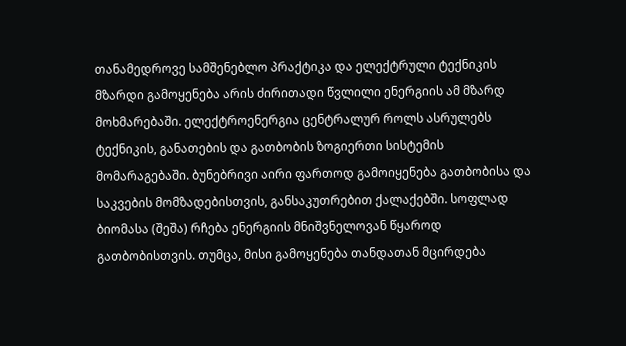თანამედროვე სამშენებლო პრაქტიკა და ელექტრული ტექნიკის მზარდი გამოყენება არის ძირითადი წვლილი ენერგიის ამ მზარდ მოხმარებაში. ელექტროენერგია ცენტრალურ როლს ასრულებს ტექნიკის, განათების და გათბობის ზოგიერთი სისტემის მომარაგებაში. ბუნებრივი აირი ფართოდ გამოიყენება გათბობისა და საკვების მომზადებისთვის, განსაკუთრებით ქალაქებში. სოფლად ბიომასა (შეშა) რჩება ენერგიის მნიშვნელოვან წყაროდ გათბობისთვის. თუმცა, მისი გამოყენება თანდათან მცირდება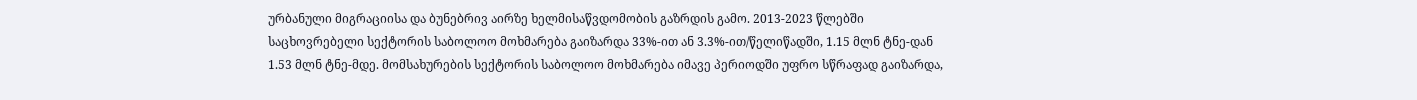ურბანული მიგრაციისა და ბუნებრივ აირზე ხელმისაწვდომობის გაზრდის გამო. 2013-2023 წლებში საცხოვრებელი სექტორის საბოლოო მოხმარება გაიზარდა 33%-ით ან 3.3%-ით/წელიწადში, 1.15 მლნ ტნე-დან 1.53 მლნ ტნე-მდე. მომსახურების სექტორის საბოლოო მოხმარება იმავე პერიოდში უფრო სწრაფად გაიზარდა,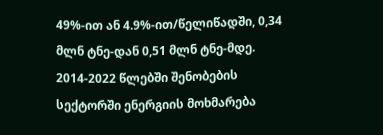49%-ით ან 4.9%-ით/წელიწადში, 0,34 მლნ ტნე-დან 0,51 მლნ ტნე-მდე. 2014-2022 წლებში შენობების სექტორში ენერგიის მოხმარება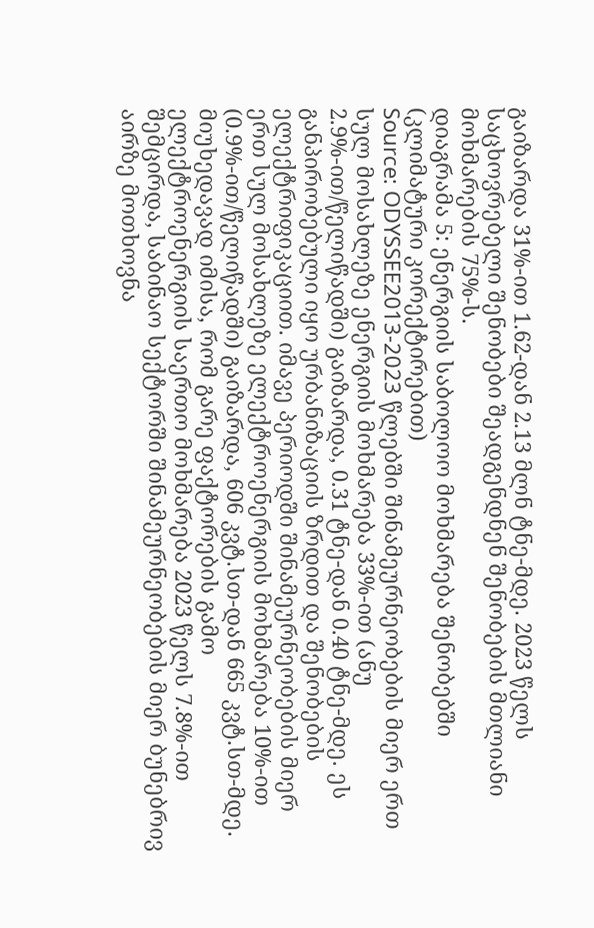გაიზარდა 31%-ით 1.62-დან 2.13 მლნ ტნე-მდე. 2023 წელს საცხოვრებელი შენობები შეადგენდნენ შენობების მთლიანი მოხმარების 75%-ს.
დიაგრამა 5: ენერგიის საბოლოო მოხმარება შენობებში (კლიმატური კორექტირებით)
Source: ODYSSEE2013-2023 წლებში შინამეურნეობების მიერ ერთ სულ მოსახლეზე ენერგიის მოხმარება 33%-ით (ანუ 2.9%-ით/წელიწადში) გაიზარდა, 0.31 ტნე-დან 0.40 ტნე-მდე. ეს განპირობებული იყო ურბანიზაციის ზრდით და შენობების ელექტრიფიკაციით. იმავე პერიოდში შინამეურნეობების მიერ ერთ სულ მოსახლეზე ელექტროენერგიის მოხმარება 10%-ით (0.9%-ით/წელიწადში) გაიზარდა, 606 კვტ.სთ-დან 665 კვტ.სთ-მდე.
მიუხედავად იმისა, რომ გარე ფაქტორების გამო ელექტროენერგიის საერთო მოხმარება 2023 წელს 7.8%-ით შემცირდა, საბინაო სექტორში შინამეურნეობების მიერ ბუნებრივ აირზე მოთხოვნა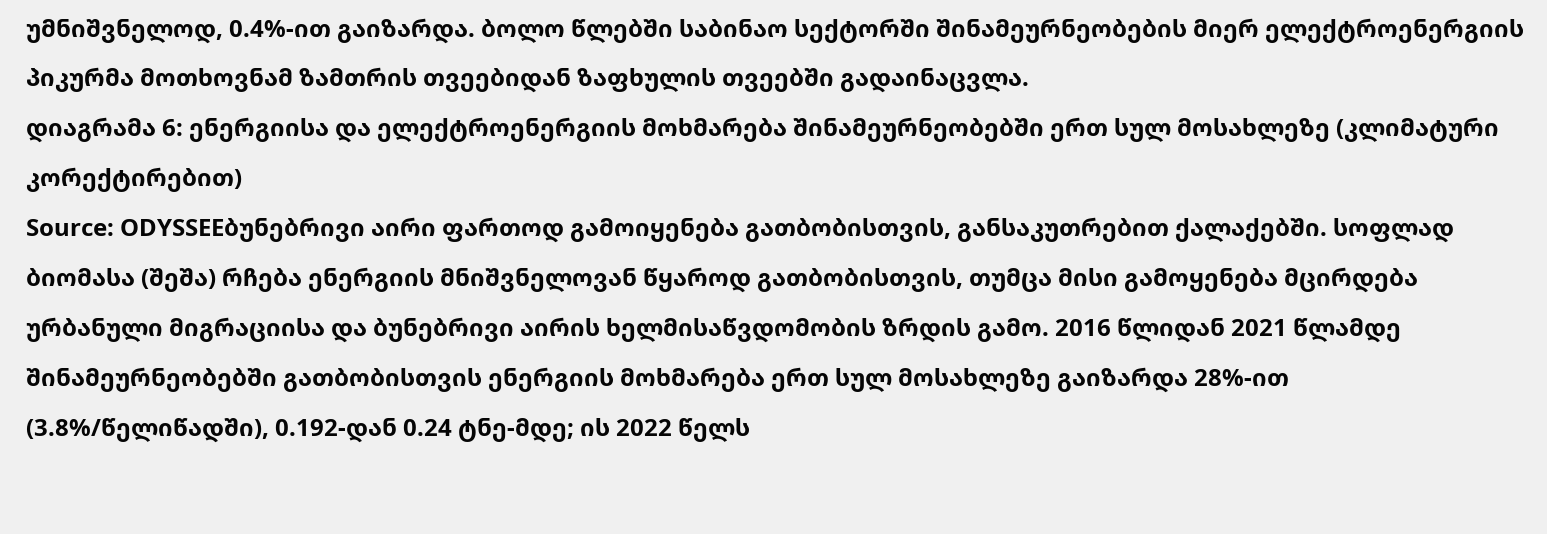უმნიშვნელოდ, 0.4%-ით გაიზარდა. ბოლო წლებში საბინაო სექტორში შინამეურნეობების მიერ ელექტროენერგიის პიკურმა მოთხოვნამ ზამთრის თვეებიდან ზაფხულის თვეებში გადაინაცვლა.
დიაგრამა 6: ენერგიისა და ელექტროენერგიის მოხმარება შინამეურნეობებში ერთ სულ მოსახლეზე (კლიმატური კორექტირებით)
Source: ODYSSEEბუნებრივი აირი ფართოდ გამოიყენება გათბობისთვის, განსაკუთრებით ქალაქებში. სოფლად ბიომასა (შეშა) რჩება ენერგიის მნიშვნელოვან წყაროდ გათბობისთვის, თუმცა მისი გამოყენება მცირდება ურბანული მიგრაციისა და ბუნებრივი აირის ხელმისაწვდომობის ზრდის გამო. 2016 წლიდან 2021 წლამდე შინამეურნეობებში გათბობისთვის ენერგიის მოხმარება ერთ სულ მოსახლეზე გაიზარდა 28%-ით (3.8%/წელიწადში), 0.192-დან 0.24 ტნე-მდე; ის 2022 წელს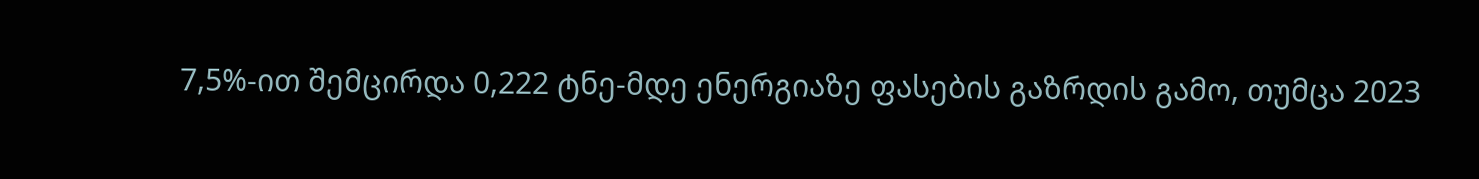7,5%-ით შემცირდა 0,222 ტნე-მდე ენერგიაზე ფასების გაზრდის გამო, თუმცა 2023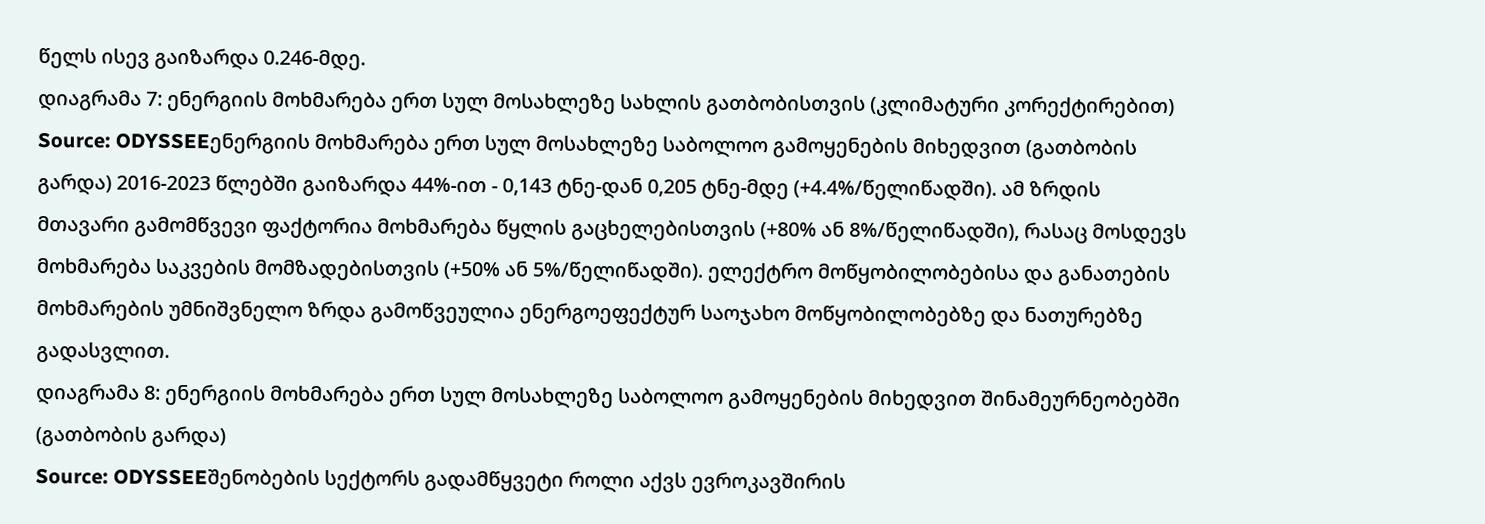წელს ისევ გაიზარდა 0.246-მდე.
დიაგრამა 7: ენერგიის მოხმარება ერთ სულ მოსახლეზე სახლის გათბობისთვის (კლიმატური კორექტირებით)
Source: ODYSSEEენერგიის მოხმარება ერთ სულ მოსახლეზე საბოლოო გამოყენების მიხედვით (გათბობის გარდა) 2016-2023 წლებში გაიზარდა 44%-ით - 0,143 ტნე-დან 0,205 ტნე-მდე (+4.4%/წელიწადში). ამ ზრდის მთავარი გამომწვევი ფაქტორია მოხმარება წყლის გაცხელებისთვის (+80% ან 8%/წელიწადში), რასაც მოსდევს მოხმარება საკვების მომზადებისთვის (+50% ან 5%/წელიწადში). ელექტრო მოწყობილობებისა და განათების მოხმარების უმნიშვნელო ზრდა გამოწვეულია ენერგოეფექტურ საოჯახო მოწყობილობებზე და ნათურებზე გადასვლით.
დიაგრამა 8: ენერგიის მოხმარება ერთ სულ მოსახლეზე საბოლოო გამოყენების მიხედვით შინამეურნეობებში (გათბობის გარდა)
Source: ODYSSEEშენობების სექტორს გადამწყვეტი როლი აქვს ევროკავშირის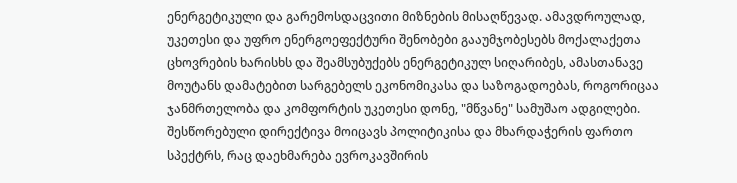ენერგეტიკული და გარემოსდაცვითი მიზნების მისაღწევად. ამავდროულად, უკეთესი და უფრო ენერგოეფექტური შენობები გააუმჯობესებს მოქალაქეთა ცხოვრების ხარისხს და შეამსუბუქებს ენერგეტიკულ სიღარიბეს, ამასთანავე მოუტანს დამატებით სარგებელს ეკონომიკასა და საზოგადოებას, როგორიცაა ჯანმრთელობა და კომფორტის უკეთესი დონე, "მწვანე" სამუშაო ადგილები. შესწორებული დირექტივა მოიცავს პოლიტიკისა და მხარდაჭერის ფართო სპექტრს, რაც დაეხმარება ევროკავშირის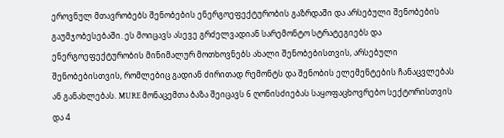ეროვნულ მთავრობებს შენობების ენერგოეფექტურობის გაზრდაში და არსებული შენობების გაუმჯობესებაში. ეს მოიცავს ასევე გრძელვადიან სარემონტო სტრატეგიებს და ენერგოეფექტურობის მინიმალურ მოთხოვნებს ახალი შენობებისთვის, არსებული შენობებისთვის, რომლებიც გადიან ძირითად რემონტს და შენობის ელემენტების ჩანაცვლებას ან განახლებას. MURE მონაცემთა ბაზა შეიცავს 6 ღონისძიებას საყოფაცხოვრებო სექტორისთვის და 4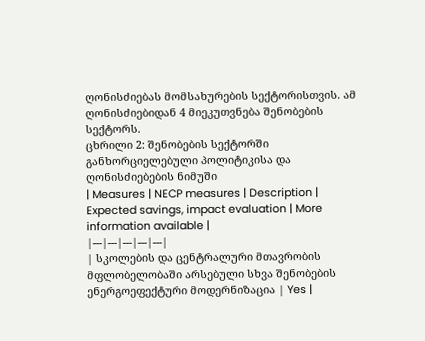ღონისძიებას მომსახურების სექტორისთვის. ამ ღონისძიებიდან 4 მიეკუთვნება შენობების სექტორს.
ცხრილი 2: შენობების სექტორში განხორციელებული პოლიტიკისა და ღონისძიებების ნიმუში
| Measures | NECP measures | Description | Expected savings, impact evaluation | More information available |
|---|---|---|---|---|
| სკოლების და ცენტრალური მთავრობის მფლობელობაში არსებული სხვა შენობების ენერგოეფექტური მოდერნიზაცია | Yes |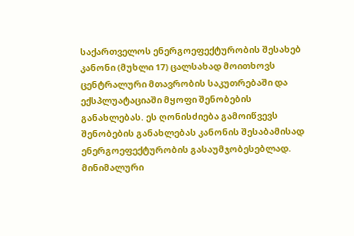საქართველოს ენერგოეფექტურობის შესახებ კანონი (მუხლი 17) ცალსახად მოითხოვს ცენტრალური მთავრობის საკუთრებაში და ექსპლუატაციაში მყოფი შენობების განახლებას. ეს ღონისძიება გამოიწვევს შენობების განახლებას კანონის შესაბამისად ენერგოეფექტურობის გასაუმჯობესებლად. მინიმალური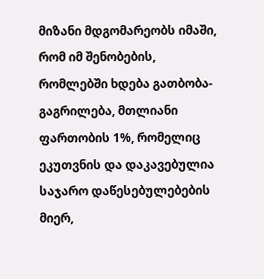მიზანი მდგომარეობს იმაში, რომ იმ შენობების, რომლებში ხდება გათბობა-გაგრილება, მთლიანი ფართობის 1%, რომელიც ეკუთვნის და დაკავებულია საჯარო დაწესებულებების მიერ,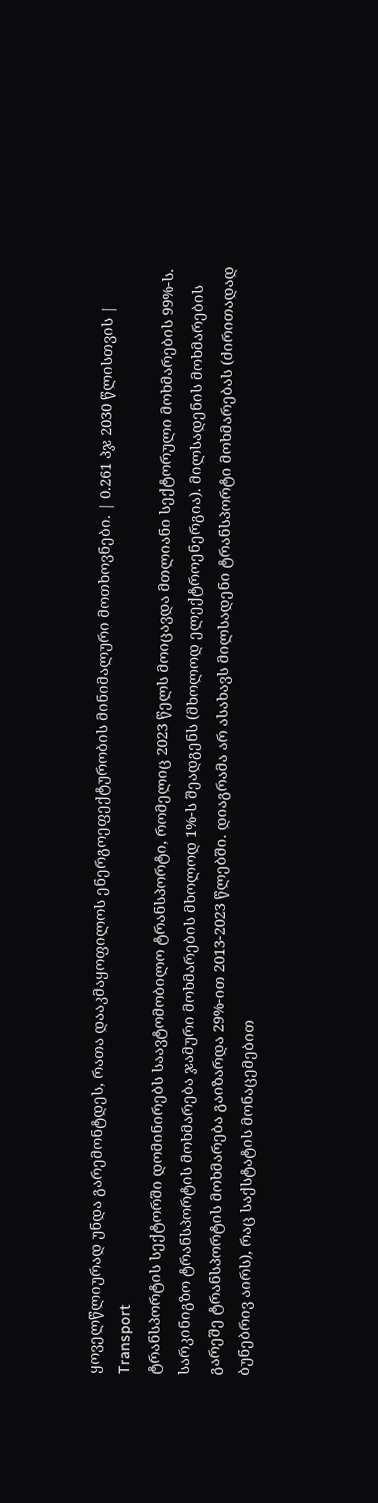ყოველწლიურად უნდა გარემონტდეს, რათა დააკმაყოფილოს ენერგოეფექტურობის მინიმალური მოთხოვნები. | 0.261 პჯ 2030 წლისთვის |
Transport
ტრანსპორტის სექტორში დომინირებს საავტომობილო ტრანსპორტი, რომელიც 2023 წელს მოიცავდა მთლიანი სექტორული მოხმარების 99%-ს. სარკინიგზო ტრანსპორტის მოხმარება ჯამური მოხმარების მხოლოდ 1%-ს შეადგენს (მხოლოდ ელექტროენერგია). მილსადენის მოხმარების გარეშე ტრანსპორტის მოხმარება გაიზარდა 29%-ით 2013-2023 წლებში. დიაგრამა არ ასახავს მილსადენი ტრანსპორტი მოხმარებას (ძირითადად ბუნებრივ აირს), რაც საქსტატის მონაცემებით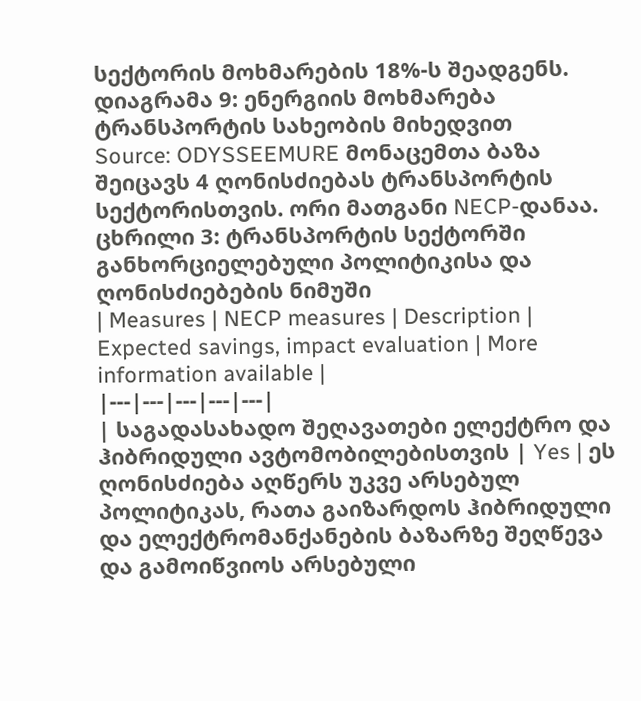სექტორის მოხმარების 18%-ს შეადგენს.
დიაგრამა 9: ენერგიის მოხმარება ტრანსპორტის სახეობის მიხედვით
Source: ODYSSEEMURE მონაცემთა ბაზა შეიცავს 4 ღონისძიებას ტრანსპორტის სექტორისთვის. ორი მათგანი NECP-დანაა.
ცხრილი 3: ტრანსპორტის სექტორში განხორციელებული პოლიტიკისა და ღონისძიებების ნიმუში
| Measures | NECP measures | Description | Expected savings, impact evaluation | More information available |
|---|---|---|---|---|
| საგადასახადო შეღავათები ელექტრო და ჰიბრიდული ავტომობილებისთვის | Yes | ეს ღონისძიება აღწერს უკვე არსებულ პოლიტიკას, რათა გაიზარდოს ჰიბრიდული და ელექტრომანქანების ბაზარზე შეღწევა და გამოიწვიოს არსებული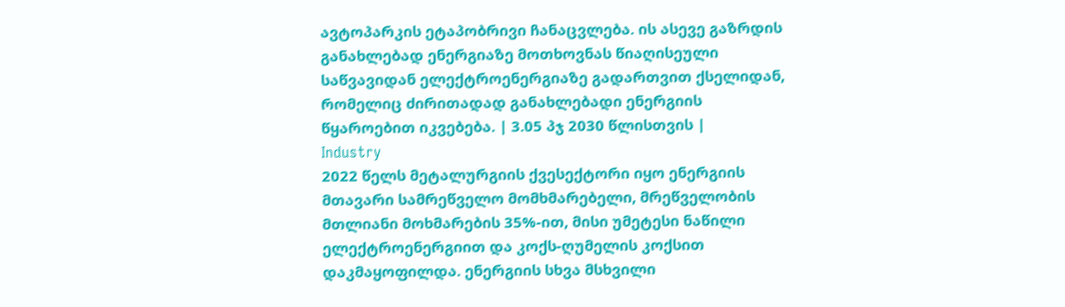ავტოპარკის ეტაპობრივი ჩანაცვლება. ის ასევე გაზრდის განახლებად ენერგიაზე მოთხოვნას წიაღისეული საწვავიდან ელექტროენერგიაზე გადართვით ქსელიდან, რომელიც ძირითადად განახლებადი ენერგიის წყაროებით იკვებება. | 3.05 პჯ 2030 წლისთვის |
Industry
2022 წელს მეტალურგიის ქვესექტორი იყო ენერგიის მთავარი სამრეწველო მომხმარებელი, მრეწველობის მთლიანი მოხმარების 35%-ით, მისი უმეტესი ნაწილი ელექტროენერგიით და კოქს-ღუმელის კოქსით დაკმაყოფილდა. ენერგიის სხვა მსხვილი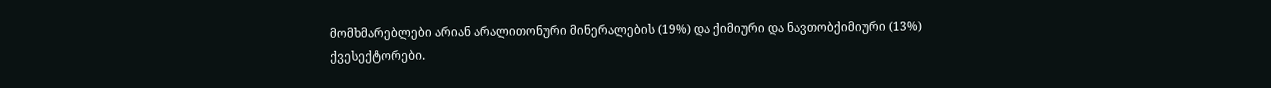მომხმარებლები არიან არალითონური მინერალების (19%) და ქიმიური და ნავთობქიმიური (13%) ქვესექტორები.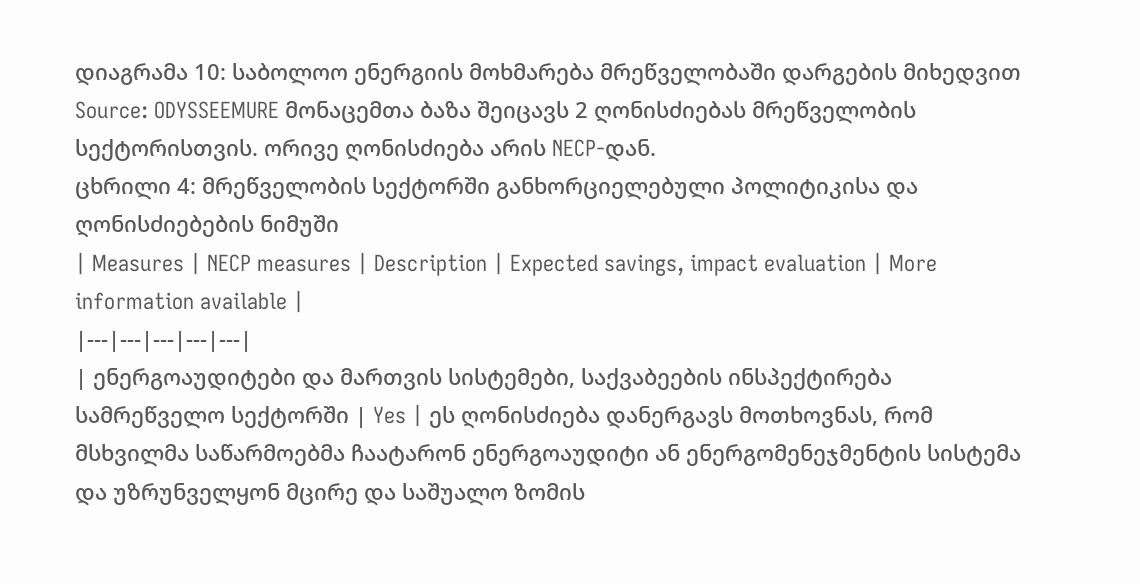დიაგრამა 10: საბოლოო ენერგიის მოხმარება მრეწველობაში დარგების მიხედვით
Source: ODYSSEEMURE მონაცემთა ბაზა შეიცავს 2 ღონისძიებას მრეწველობის სექტორისთვის. ორივე ღონისძიება არის NECP-დან.
ცხრილი 4: მრეწველობის სექტორში განხორციელებული პოლიტიკისა და ღონისძიებების ნიმუში
| Measures | NECP measures | Description | Expected savings, impact evaluation | More information available |
|---|---|---|---|---|
| ენერგოაუდიტები და მართვის სისტემები, საქვაბეების ინსპექტირება სამრეწველო სექტორში | Yes | ეს ღონისძიება დანერგავს მოთხოვნას, რომ მსხვილმა საწარმოებმა ჩაატარონ ენერგოაუდიტი ან ენერგომენეჯმენტის სისტემა და უზრუნველყონ მცირე და საშუალო ზომის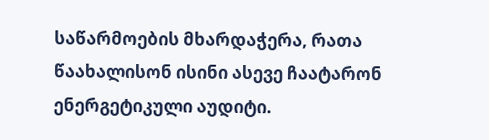საწარმოების მხარდაჭერა, რათა წაახალისონ ისინი ასევე ჩაატარონ ენერგეტიკული აუდიტი.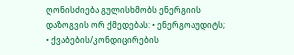ღონისძიება გულისხმობს ენერგიის დაზოგვის ორ ქმედებას: • ენერგოაუდიტს; • ქვაბების/კონდიცირების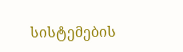სისტემების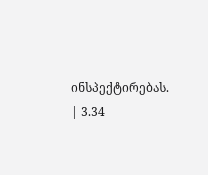ინსპექტირებას. | 3.34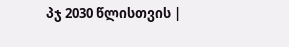პჯ 2030 წლისთვის |